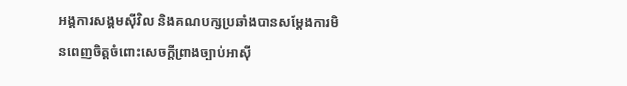អង្គការសង្គមស៊ីវិល និងគណបក្សប្រឆាំងបានសម្តែងការមិនពេញចិត្តចំពោះសេចក្តីព្រាងច្បាប់អាស៊ី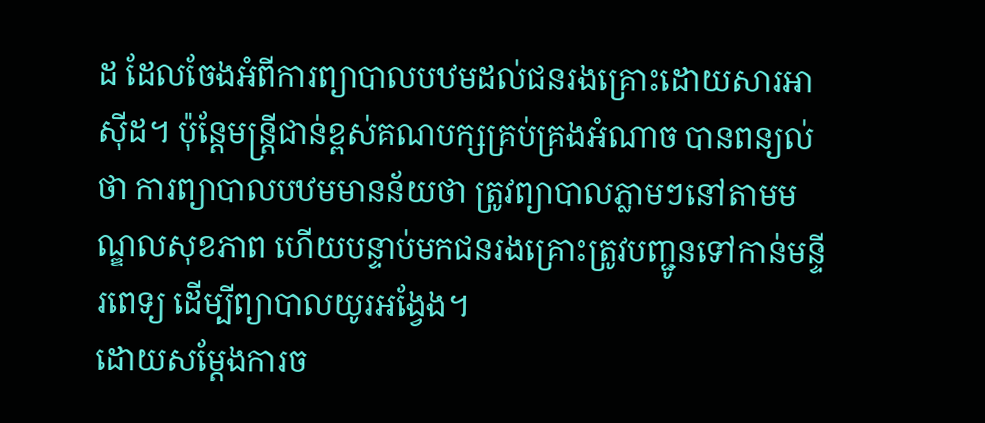ដ ដែលចែងអំពីការព្យាបាលបឋមដល់ជនរងគ្រោះដោយសារអាស៊ីដ។ ប៉ុន្តែមន្ត្រីជាន់ខ្ពស់គណបក្សគ្រប់គ្រងអំណាច បានពន្យល់ថា ការព្យាបាលបឋមមានន័យថា ត្រូវព្យាបាលភ្លាមៗនៅតាមមណ្ឌលសុខភាព ហើយបន្ទាប់មកជនរងគ្រោះត្រូវបញ្ជូនទៅកាន់មន្ទីរពេទ្យ ដើម្បីព្យាបាលយូរអង្វែង។
ដោយសម្តែងការច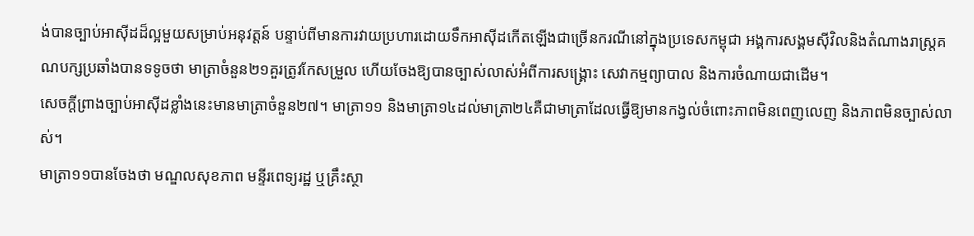ង់បានច្បាប់អាស៊ីដដ៏ល្អមួយសម្រាប់អនុវត្តន៍ បន្ទាប់ពីមានការវាយប្រហារដោយទឹកអាស៊ីដកើតឡើងជាច្រើនករណីនៅក្នុងប្រទេសកម្ពុជា អង្គការសង្គមស៊ីវិលនិងតំណាងរាស្ត្រគណបក្សប្រឆាំងបានទទូចថា មាត្រាចំនួន២១គួរត្រូវកែសម្រួល ហើយចែងឱ្យបានច្បាស់លាស់អំពីការសង្គ្រោះ សេវាកម្មព្យាបាល និងការចំណាយជាដើម។
សេចក្តីព្រាងច្បាប់អាស៊ីដខ្លាំងនេះមានមាត្រាចំនួន២៧។ មាត្រា១១ និងមាត្រា១៤ដល់មាត្រា២៤គឺជាមាត្រាដែលធ្វើឱ្យមានកង្វល់ចំពោះភាពមិនពេញលេញ និងភាពមិនច្បាស់លាស់។
មាត្រា១១បានចែងថា មណ្ឌលសុខភាព មន្ទីរពេទ្យរដ្ឋ ឬគ្រឹះស្ថា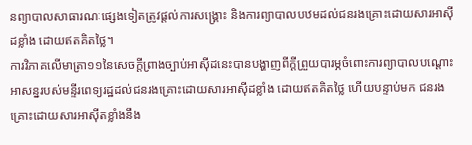នព្យាបាលសាធារណៈផ្សេងទៀតត្រូវផ្តល់ការសង្គ្រោះ និងការព្យាបាលបឋមដល់ជនរងគ្រោះដោយសារអាស៊ីដខ្លាំង ដោយឥតគិតថ្លៃ។
ការវិភាគលើមាត្រា១១នៃសេចក្តីព្រាងច្បាប់អាស៊ីដនេះបានបង្ហាញពីក្តីព្រួយបារម្ភចំពោះការព្យាបាលបណ្តោះអាសន្នរបស់មន្ទីរពេទ្យរដ្ឋដល់ជនរងគ្រោះដោយសារអាស៊ីដខ្លាំង ដោយឥតគិតថ្លៃ ហើយបន្ទាប់មក ជនរងគ្រោះដោយសារអាស៊ីតខ្លាំងនឹង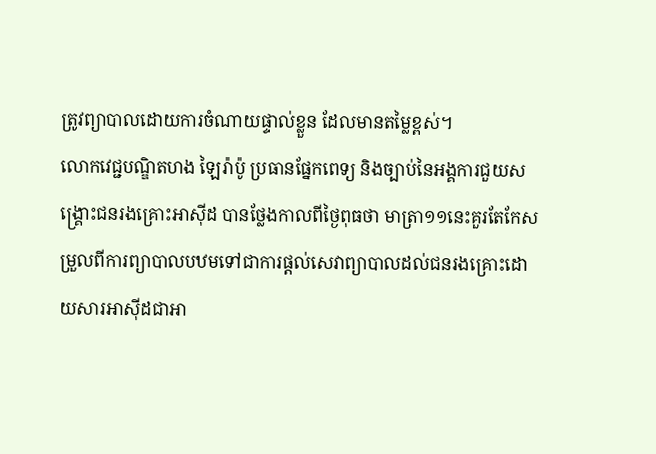ត្រូវព្យាបាលដោយការចំណាយផ្ទាល់ខ្លួន ដែលមានតម្លៃខ្ពស់។
លោកវេជ្ជបណ្ឌិតហង ឡៃរ៉ាប៉ូ ប្រធានផ្នែកពេទ្យ និងច្បាប់នៃអង្គការជួយសង្គ្រោះជនរងគ្រោះអាស៊ីដ បានថ្លែងកាលពីថ្ងៃពុធថា មាត្រា១១នេះគួរតែកែសម្រួលពីការព្យាបាលបឋមទៅជាការផ្តល់សេវាព្យាបាលដល់ជនរងគ្រោះដោយសារអាស៊ីដជាអា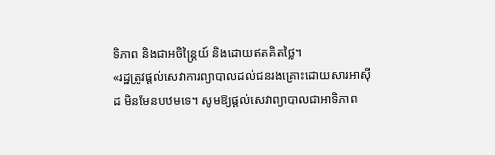ទិភាព និងជាអចិន្ត្រៃយ៍ និងដោយឥតគិតថ្លៃ។
«រដ្ឋត្រូវផ្តល់សេវាការព្យាបាលដល់ជនរងគ្រោះដោយសារអាស៊ីដ មិនមែនបឋមទេ។ សូមឱ្យផ្តល់សេវាព្យាបាលជាអាទិភាព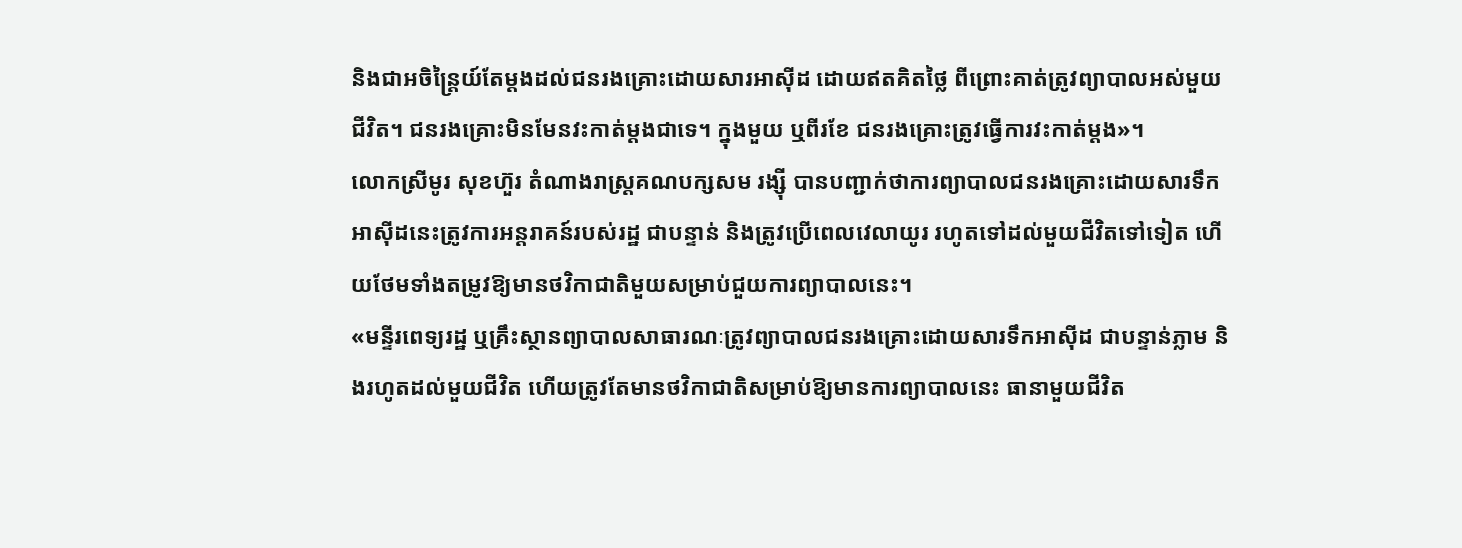និងជាអចិន្ត្រៃយ៍តែម្តងដល់ជនរងគ្រោះដោយសារអាស៊ីដ ដោយឥតគិតថ្លៃ ពីព្រោះគាត់ត្រូវព្យាបាលអស់មួយជីវិត។ ជនរងគ្រោះមិនមែនវះកាត់ម្តងជាទេ។ ក្នុងមួយ ឬពីរខែ ជនរងគ្រោះត្រូវធ្វើការវះកាត់ម្តង»។
លោកស្រីមូរ សុខហ៊ួរ តំណាងរាស្ត្រគណបក្សសម រង្ស៊ី បានបញ្ជាក់ថាការព្យាបាលជនរងគ្រោះដោយសារទឹកអាស៊ីដនេះត្រូវការអន្តរាគន៍របស់រដ្ឋ ជាបន្ទាន់ និងត្រូវប្រើពេលវេលាយូរ រហូតទៅដល់មួយជីវិតទៅទៀត ហើយថែមទាំងតម្រូវឱ្យមានថវិកាជាតិមួយសម្រាប់ជួយការព្យាបាលនេះ។
«មន្ទីរពេទ្យរដ្ឋ ឬគ្រឹះស្ថានព្យាបាលសាធារណៈត្រូវព្យាបាលជនរងគ្រោះដោយសារទឹកអាស៊ីដ ជាបន្ទាន់ភ្លាម និងរហូតដល់មួយជីវិត ហើយត្រូវតែមានថវិកាជាតិសម្រាប់ឱ្យមានការព្យាបាលនេះ ធានាមួយជីវិត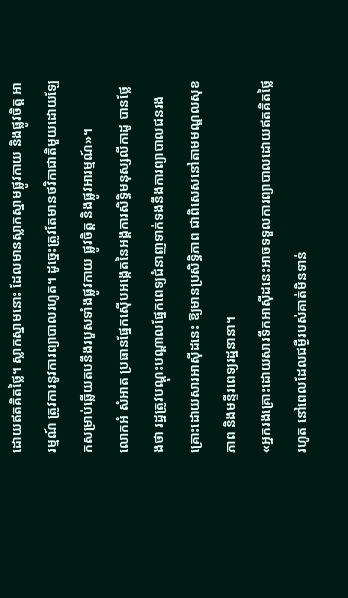ដោយឥតគិតថ្លៃ។ ស្លាកស្នាមនោះ ដែលមានស្លាកស្នាមផ្លូវកាយ និងផ្លូវចិត្ត អារម្មណ៍ ត្រូវការនូវការព្យាបាលរហូត។ ដូច្នេះត្រូវតែមានថវិកាជាតិមួយដោយឡែកសម្រាប់ឆ្លើយតបនឹងរបួសទាំងផ្លូវកាយ ផ្លូវចិត្ត និងផ្លូវអារម្មណ៍»។
លោកអំ សំអាត ប្រធានផ្នែកស៊ើបអង្កេតនៃអង្គការសិទ្ធិមនុស្សលីកាដូ បានថ្លែងថា រដ្ឋត្រូវបណ្តុះបណ្តាលផ្នែកពេទ្យជំនាញទាក់ទងនឹងការព្យាបាលជនរងគ្រោះដោយសារអាស៊ីដនេះ ឱ្យមានប្រសិទ្ធិភាព ជាពិសេសនៅតាមមណ្ឌលសុខភាព និងមន្ទីរពេទ្យរដ្ឋនានា។
«អ្នករងគ្រោះដោយសារទឹកអាស៊ីដនេះអាចទទួលការព្យាបាលដោយឥតគិតថ្លៃរហូត នៅពេលដែលជម្ងឺរបស់គាត់មិនទាន់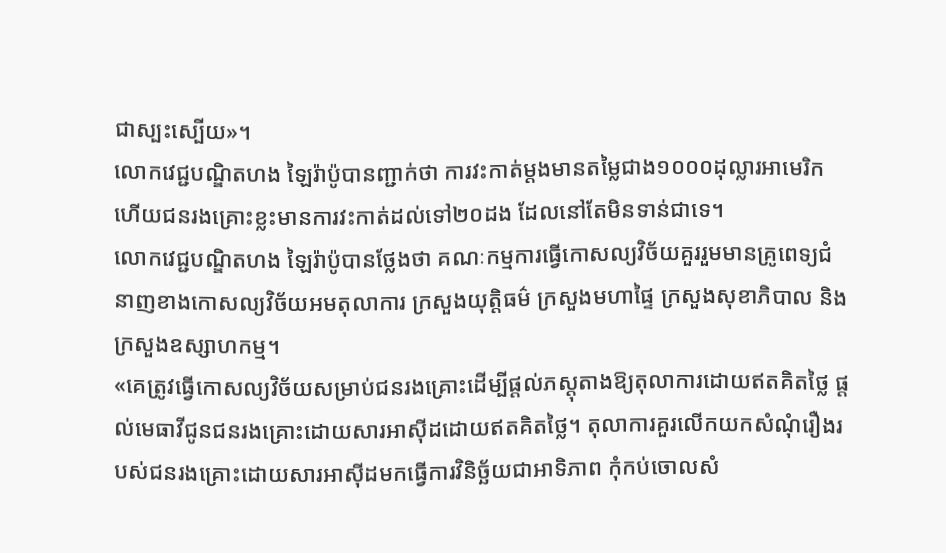ជាស្បះស្បើយ»។
លោកវេជ្ជបណ្ឌិតហង ឡៃរ៉ាប៉ូបានញ្ជាក់ថា ការវះកាត់ម្តងមានតម្លៃជាង១០០០ដុល្លារអាមេរិក ហើយជនរងគ្រោះខ្លះមានការវះកាត់ដល់ទៅ២០ដង ដែលនៅតែមិនទាន់ជាទេ។
លោកវេជ្ជបណ្ឌិតហង ឡៃរ៉ាប៉ូបានថ្លែងថា គណៈកម្មការធ្វើកោសល្យវិច័យគួររួមមានគ្រូពេទ្យជំនាញខាងកោសល្យវិច័យអមតុលាការ ក្រសួងយុត្តិធម៌ ក្រសួងមហាផ្ទៃ ក្រសួងសុខាភិបាល និងក្រសួងឧស្សាហកម្ម។
«គេត្រូវធ្វើកោសល្យវិច័យសម្រាប់ជនរងគ្រោះដើម្បីផ្តល់ភស្តុតាងឱ្យតុលាការដោយឥតគិតថ្លៃ ផ្តល់មេធាវីជូនជនរងគ្រោះដោយសារអាស៊ីដដោយឥតគិតថ្លៃ។ តុលាការគួរលើកយកសំណុំរឿងរបស់ជនរងគ្រោះដោយសារអាស៊ីដមកធ្វើការវិនិច្ឆ័យជាអាទិភាព កុំកប់ចោលសំ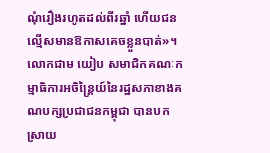ណុំរឿងរហូតដល់ពីរឆ្នាំ ហើយជនល្មើសមានឱកាសគេចខ្លួនបាត់»។
លោកជាម យៀប សមាជិកគណៈកម្មាធិការអចិន្ត្រៃយ៍នៃរដ្ឋសភាខាងគណបក្សប្រជាជនកម្ពុជា បានបកស្រាយ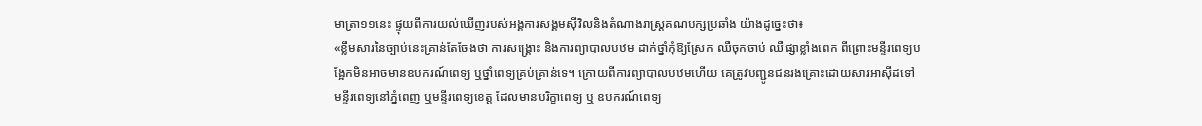មាត្រា១១នេះ ផ្ទុយពីការយល់ឃើញរបស់អង្គការសង្គមស៊ីវិលនិងតំណាងរាស្ត្រគណបក្សប្រឆាំង យ៉ាងដូច្នេះថា៖
«ខ្លឹមសារនៃច្បាប់នេះគ្រាន់តែចែងថា ការសង្គ្រោះ និងការព្យាបាលបឋម ដាក់ថ្នាំកុំឱ្យស្រែក ឈឺចុកចាប់ ឈឺផ្សាខ្លាំងពេក ពីព្រោះមន្ទីរពេទ្យបង្អែកមិនអាចមានឧបករណ៍ពេទ្យ ឬថ្នាំពេទ្យគ្រប់គ្រាន់ទេ។ ក្រោយពីការព្យាបាលបឋមហើយ គេត្រូវបញ្ជូនជនរងគ្រោះដោយសារអាស៊ីដទៅមន្ទីរពេទ្យនៅភ្នំពេញ ឬមន្ទីរពេទ្យខេត្ត ដែលមានបរិក្ខាពេទ្យ ឬ ឧបករណ៍ពេទ្យ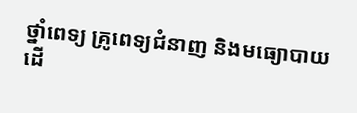ថ្នាំពេទ្យ គ្រូពេទ្យជំនាញ និងមធ្យោបាយ ដើ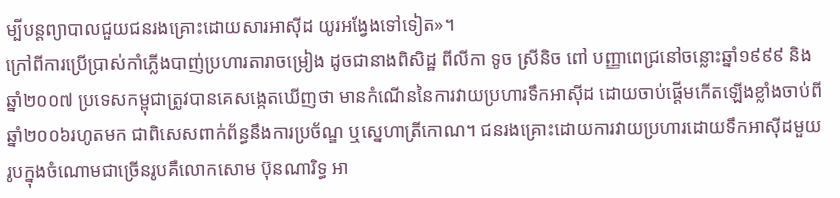ម្បីបន្តព្យាបាលជួយជនរងគ្រោះដោយសារអាស៊ីដ យូរអង្វែងទៅទៀត»។
ក្រៅពីការប្រើប្រាស់កាំភ្លើងបាញ់ប្រហារតារាចម្រៀង ដូចជានាងពិសិដ្ឋ ពីលីកា ទូច ស្រីនិច ពៅ បញ្ញាពេជ្រនៅចន្លោះឆ្នាំ១៩៩៩ និងឆ្នាំ២០០៧ ប្រទេសកម្ពុជាត្រូវបានគេសង្កេតឃើញថា មានកំណើននៃការវាយប្រហារទឹកអាស៊ីដ ដោយចាប់ផ្តើមកើតឡើងខ្លាំងចាប់ពីឆ្នាំ២០០៦រហូតមក ជាពិសេសពាក់ព័ន្ធនឹងការប្រច័ណ្ឌ ឬស្នេហាត្រីកោណ។ ជនរងគ្រោះដោយការវាយប្រហារដោយទឹកអាស៊ីដមួយរូបក្នុងចំណោមជាច្រើនរូបគឺលោកសោម ប៊ុនណារិទ្ធ អា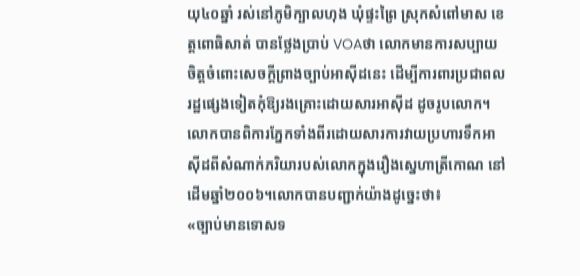យុ៤០ឆ្នាំ រស់នៅភូមិក្បាលហុង ឃុំផ្ទះព្រៃ ស្រុកសំពៅមាស ខេត្តពោធិសាត់ បានថ្លែងប្រាប់ VOAថា លោកមានការសប្បាយចិត្តចំពោះសេចក្តីព្រាងច្បាប់អាស៊ីដនេះ ដើម្បីការពារប្រជាពលរដ្ឋផ្សេងទៀតកុំឱ្យរងគ្រោះដោយសារអាស៊ីដ ដូចរូបលោក។
លោកបានពិការភ្នែកទាំងពីរដោយសារការវាយប្រហារទឹកអាស៊ីដពីសំណាក់ភរិយារបស់លោកក្នុងរឿងស្នេហាត្រីកោណ នៅដើមឆ្នាំ២០០៦។លោកបានបញ្ជាក់យ៉ាងដូច្នេះថា៖
«ច្បាប់មានទោសទ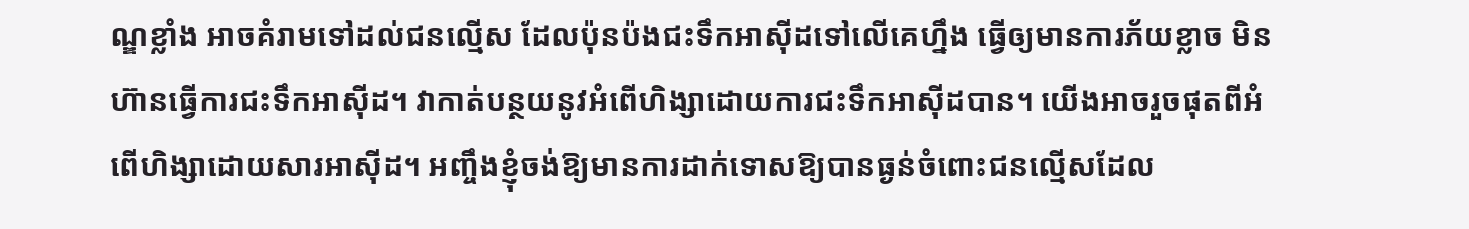ណ្ឌខ្លាំង អាចគំរាមទៅដល់ជនល្មើស ដែលប៉ុនប៉ងជះទឹកអាស៊ីដទៅលើគេហ្នឹង ធ្វើឲ្យមានការភ័យខ្លាច មិនហ៊ានធ្វើការជះទឹកអាស៊ីដ។ វាកាត់បន្ថយនូវអំពើហិង្សាដោយការជះទឹកអាស៊ីដបាន។ យើងអាចរួចផុតពីអំពើហិង្សាដោយសារអាស៊ីដ។ អញ្ចឹងខ្ញុំចង់ឱ្យមានការដាក់ទោសឱ្យបានធ្ងន់ចំពោះជនល្មើសដែល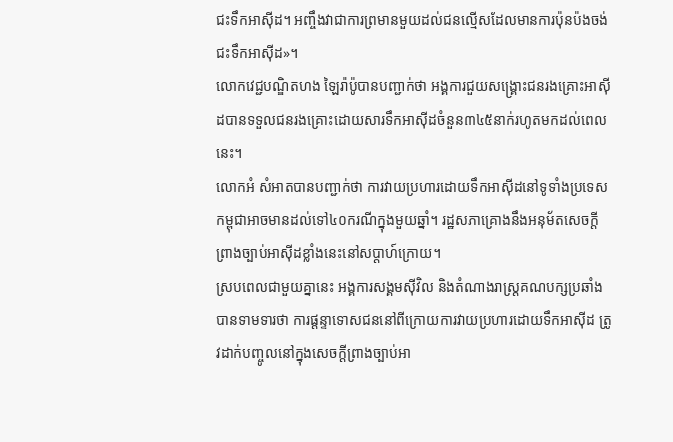ជះទឹកអាស៊ីដ។ អញ្ចឹងវាជាការព្រមានមួយដល់ជនល្មើសដែលមានការប៉ុនប៉ងចង់ជះទឹកអាស៊ីដ»។
លោកវេជ្ជបណ្ឌិតហង ឡៃរ៉ាប៉ូបានបញ្ជាក់ថា អង្គការជួយសង្គ្រោះជនរងគ្រោះអាស៊ីដបានទទួលជនរងគ្រោះដោយសារទឹកអាស៊ីដចំនួន៣៤៥នាក់រហូតមកដល់ពេលនេះ។
លោកអំ សំអាតបានបញ្ជាក់ថា ការវាយប្រហារដោយទឹកអាស៊ីដនៅទូទាំងប្រទេសកម្ពុជាអាចមានដល់ទៅ៤០ករណីក្នុងមួយឆ្នាំ។ រដ្ឋសភាគ្រោងនឹងអនុម័តសេចក្តីព្រាងច្បាប់អាស៊ីដខ្លាំងនេះនៅសប្តាហ៍ក្រោយ។
ស្របពេលជាមួយគ្នានេះ អង្គការសង្គមស៊ីវិល និងតំណាងរាស្ត្រគណបក្សប្រឆាំង បានទាមទារថា ការផ្តន្ទាទោសជននៅពីក្រោយការវាយប្រហារដោយទឹកអាស៊ីដ ត្រូវដាក់បញ្ចូលនៅក្នុងសេចក្តីព្រាងច្បាប់អា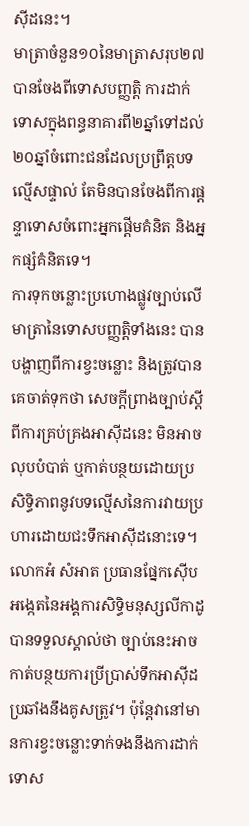ស៊ីដនេះ។
មាត្រាចំនួន១០នៃមាត្រាសរុប២៧បានចែងពីទោសបញ្ញត្តិ ការដាក់ទោសក្នុងពន្ធនាគារពី២ឆ្នាំទៅដល់២០ឆ្នាំចំពោះជនដែលប្រព្រឹត្តបទល្មើសផ្ទាល់ តែមិនបានចែងពីការផ្តន្ទាទោសចំពោះអ្នកផ្តើមគំនិត និងអ្នកផ្សំគំនិតទេ។
ការទុកចន្លោះប្រហោងផ្លូវច្បាប់លើមាត្រានៃទោសបញ្ញត្តិទាំងនេះ បានបង្ហាញពីការខ្វះចន្លោះ និងត្រូវបានគេចាត់ទុកថា សេចក្តីព្រាងច្បាប់ស្តីពីការគ្រប់គ្រងអាស៊ីដនេះ មិនអាចលុបបំបាត់ ឬកាត់បន្ថយដោយប្រសិទ្ធិភាពនូវបទល្មើសនៃការវាយប្រហារដោយជះទឹកអាស៊ីដនោះទេ។
លោកអំ សំអាត ប្រធានផ្នែកស៊ើបអង្កេតនៃអង្គការសិទ្ធិមនុស្សលីកាដូ បានទទួលស្គាល់ថា ច្បាប់នេះអាចកាត់បន្ថយការប្រីប្រាស់ទឹកអាស៊ីដប្រឆាំងនឹងគូសត្រូវ។ ប៉ុន្តែវានៅមានការខ្វះចន្លោះទាក់ទងនឹងការដាក់ទោស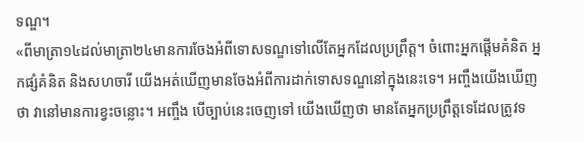ទណ្ឌ។
«ពីមាត្រា១៤ដល់មាត្រា២៤មានការចែងអំពីទោសទណ្ឌទៅលើតែអ្នកដែលប្រព្រឹត្ត។ ចំពោះអ្នកផ្តើមគំនិត អ្នកផ្សំគំនិត និងសហចារី យើងអត់ឃើញមានចែងអំពីការដាក់ទោសទណ្ឌនៅក្នុងនេះទេ។ អញ្ចឹងយើងឃើញថា វានៅមានការខ្វះចន្លោះ។ អញ្ចឹង បើច្បាប់នេះចេញទៅ យើងឃើញថា មានតែអ្នកប្រព្រឹត្តទេដែលត្រូវទ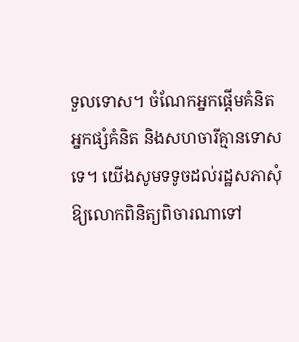ទួលទោស។ ចំណែកអ្នកផ្តើមគំនិត អ្នកផ្សំគំនិត និងសហចារីគ្មានទោសទេ។ យើងសូមទទូចដល់រដ្ឋសភាសុំឱ្យលោកពិនិត្យពិចារណាទៅ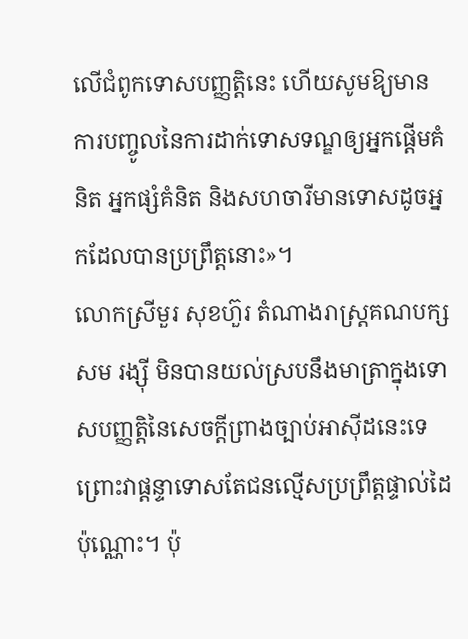លើជំពូកទោសបញ្ញត្តិនេះ ហើយសូមឱ្យមានការបញ្ចូលនៃការដាក់ទោសទណ្ឌឲ្យអ្នកផ្តើមគំនិត អ្នកផ្សំគំនិត និងសហចារីមានទោសដូចអ្នកដែលបានប្រព្រឹត្តនោះ»។
លោកស្រីមួរ សុខហ៊ួរ តំណាងរាស្ត្រគណបក្សសម រង្ស៊ី មិនបានយល់ស្របនឹងមាត្រាក្នុងទោសបញ្ញត្តិនៃសេចក្តីព្រាងច្បាប់អាស៊ីដនេះទេ ព្រោះវាផ្តន្ទាទោសតែជនល្មើសប្រព្រឹត្តផ្ទាល់ដៃប៉ុណ្ណោះ។ ប៉ុ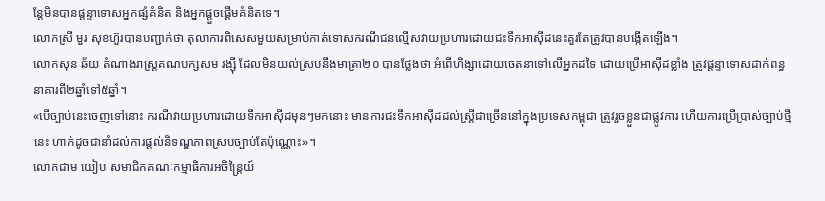ន្តែមិនបានផ្តន្ទាទោសអ្នកផ្សំគំនិត និងអ្នកផ្តួចផ្តើមគំនិតទេ។
លោកស្រី មួរ សុខហ៊ួរបានបញ្ជាក់ថា តុលាការពិសេសមួយសម្រាប់កាត់ទោសករណីជនល្មើសវាយប្រហារដោយជះទឹកអាស៊ីដនេះគួរតែត្រូវបានបង្កើតឡើង។
លោកសុន ឆ័យ តំណាងរាស្ត្រគណបក្សសម រង្ស៊ី ដែលមិនយល់ស្របនឹងមាត្រា២០ បានថ្លែងថា អំពើហិង្សាដោយចេតនាទៅលើអ្នកដទៃ ដោយប្រើអាស៊ីដខ្លាំង ត្រូវផ្តន្ទាទោសដាក់ពន្ធនាគារពី២ឆ្នាំទៅ៥ឆ្នាំ។
«បើច្បាប់នេះចេញទៅនោះ ករណីវាយប្រហារដោយទឹកអាស៊ីដមុនៗមកនោះ មានការជះទឹកអាស៊ីដដល់ស្ត្រីជាច្រើននៅក្នុងប្រទេសកម្ពុជា ត្រូវរួចខ្លួនជាផ្លូវការ ហើយការប្រើប្រាស់ច្បាប់ថ្មីនេះ ហាក់ដូចជានាំដល់ការផ្តល់និទណ្ឌភាពស្របច្បាប់តែប៉ុណ្ណោះ»។
លោកជាម យៀប សមាជិកគណៈកម្មាធិការអចិន្ត្រៃយ៍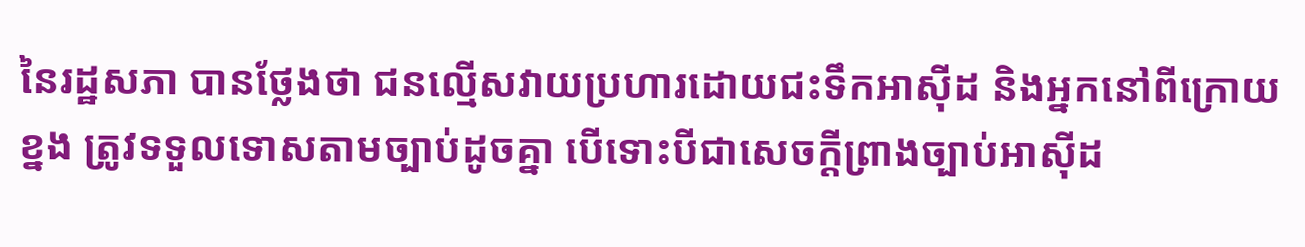នៃរដ្ឋសភា បានថ្លែងថា ជនល្មើសវាយប្រហារដោយជះទឹកអាស៊ីដ និងអ្នកនៅពីក្រោយខ្នង ត្រូវទទួលទោសតាមច្បាប់ដូចគ្នា បើទោះបីជាសេចក្តីព្រាងច្បាប់អាស៊ីដ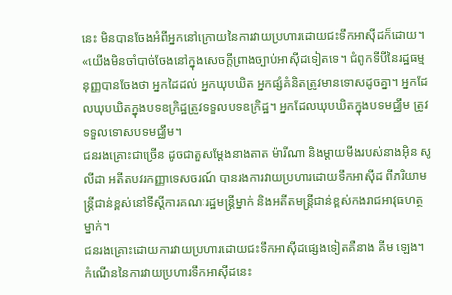នេះ មិនបានចែងអំពីអ្នកនៅក្រោយនៃការវាយប្រហារដោយជះទឹកអាស៊ីដក៏ដោយ។
«យើងមិនចាំបាច់ចែងនៅក្នុងសេចក្តីព្រាងច្បាប់អាស៊ីដទៀតទេ។ ជំពូកទីបីនៃរដ្ឋធម្មនុញ្ញបានចែងថា អ្នកដៃដល់ អ្នកឃុបឃិត អ្នកផ្សំគំនិតត្រូវមានទោសដូចគ្នា។ អ្នកដែលឃុបឃិតក្នុងបទឧក្រិដ្ឋត្រួវទទួលបទឧក្រិដ្ឋ។ អ្នកដែលឃុបឃិតក្នុងបទមជ្ឈឹម ត្រូវទទួលទោសបទមជ្ឈឹម។
ជនរងគ្រោះជាច្រើន ដូចជាតួសម្តែងនាងតាត ម៉ារីណា និងម្តាយមីងរបស់នាងអ៊ិន សូលីដា អតីតបវរកញ្ញាទេសចរណ៍ បានរងការវាយប្រហារដោយទឹកអាស៊ីដ ពីភរិយាមន្ត្រីជាន់ខ្ពស់នៅទីស្តីការគណៈរដ្ឋមន្ត្រីម្នាក់ និងអតីតមន្ត្រីជាន់ខ្ពស់កងរាជអាវុធហត្ថម្នាក់។
ជនរងគ្រោះដោយការវាយប្រហារដោយជះទឹកអាស៊ីដផ្សេងទៀតគឺនាង គីម ឡេង។ កំណើននៃការវាយប្រហារទឹកអាស៊ីដនេះ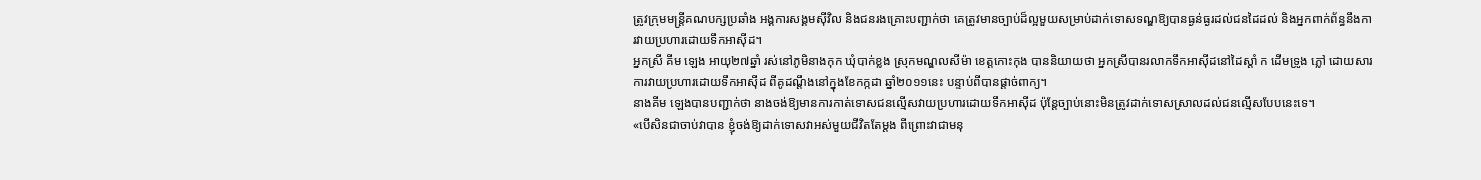ត្រូវក្រុមមន្ត្រីគណបក្សប្រឆាំង អង្គការសង្គមស៊ីវិល និងជនរងគ្រោះបញ្ជាក់ថា គេត្រូវមានច្បាប់ដ៏ល្អមួយសម្រាប់ដាក់ទោសទណ្ឌឱ្យបានធ្ងន់ធ្ងរដល់ជនដៃដល់ និងអ្នកពាក់ព័ន្ធនឹងការវាយប្រហារដោយទឹកអាស៊ីដ។
អ្នកស្រី គីម ឡេង អាយុ២៧ឆ្នាំ រស់នៅភូមិនាងកុក ឃុំបាក់ខ្លង ស្រុកមណ្ឌលសីម៉ា ខេត្តកោះកុង បាននិយាយថា អ្នកស្រីបានរលាកទឹកអាស៊ីដនៅដៃស្តាំ ក ដើមទ្រូង ភ្លៅ ដោយសារការវាយប្រហារដោយទឹកអាស៊ីដ ពីគូដណ្តឹងនៅក្នុងខែកក្កដា ឆ្នាំ២០១១នេះ បន្ទាប់ពីបានផ្តាច់ពាក្យ។
នាងគីម ឡេងបានបញ្ជាក់ថា នាងចង់ឱ្យមានការកាត់ទោសជនល្មើសវាយប្រហារដោយទឹកអាស៊ីដ ប៉ុន្តែច្បាប់នោះមិនត្រូវដាក់ទោសស្រាលដល់ជនល្មើសបែបនេះទេ។
«បើសិនជាចាប់វាបាន ខ្ញុំចង់ឱ្យដាក់ទោសវាអស់មួយជីវិតតែម្តង ពីព្រោះវាជាមនុ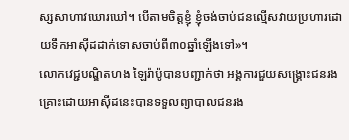ស្សសាហាវឃោរឃៅ។ បើតាមចិត្តខ្ញុំ ខ្ញុំចង់ចាប់ជនល្មើសវាយប្រហារដោយទឹកអាស៊ីដដាក់ទោសចាប់ពី៣០ឆ្នាំឡើងទៅ»។
លោកវេជ្ជបណ្ឌិតហង ឡៃរ៉ាប៉ូបានបញ្ជាក់ថា អង្គការជួយសង្គ្រោះជនរងគ្រោះដោយអាស៊ីដនេះបានទទួលព្យាបាលជនរង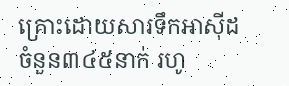គ្រោះដោយសារទឹកអាស៊ីដចំនួន៣៤៥នាក់ រហូ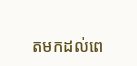តមកដល់ពេ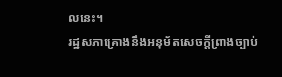លនេះ។
រដ្ឋសភាគ្រោងនឹងអនុម័តសេចក្តីព្រាងច្បាប់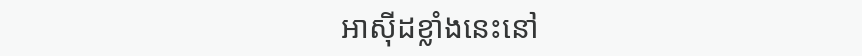អាស៊ីដខ្លាំងនេះនៅ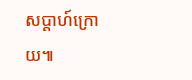សប្តាហ៍ក្រោយ៕